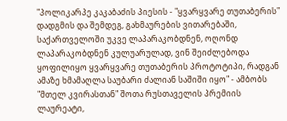"პოლიკარპე კაკაბაძის პიესის - "ყვარყვარე თუთაბერის" დადგმის და შემდეგ, გახმაურების ვითარებაში, საქართველოში უკვე ლაპარაკობდნენ, ოღონდ ლაპარაკობდნენ კულუარულად, ვინ შეიძლებოდა ყოფილიყო ყვარყვარე თუთაბერის პროტოტიპი, რადგან ამაზე ხმამაღლა საუბარი ძალიან საშიში იყო" - ამბობს "მთელ კვირასთან" შოთა რუსთაველის პრემიის ლაურეატი,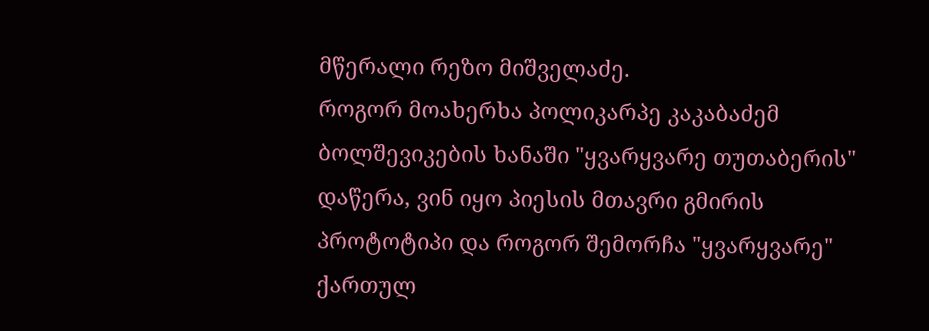მწერალი რეზო მიშველაძე.
როგორ მოახერხა პოლიკარპე კაკაბაძემ ბოლშევიკების ხანაში "ყვარყვარე თუთაბერის" დაწერა, ვინ იყო პიესის მთავრი გმირის პროტოტიპი და როგორ შემორჩა "ყვარყვარე" ქართულ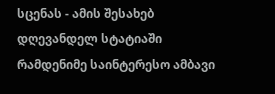სცენას - ამის შესახებ დღევანდელ სტატიაში რამდენიმე საინტერესო ამბავი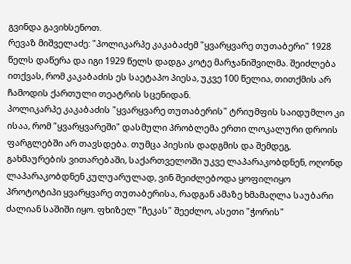გვინდა გავიხსენოთ.
რევაზ მიშველაძე: "პოლიკარპე კაკაბაძემ "ყვარყვარე თუთაბერი" 1928 წელს დაწერა და იგი 1929 წელს დადგა კოტე მარჯანიშვილმა. შეიძლება ითქვას, რომ კაკაბაძის ეს საეტაპო პიესა, უკვე 100 წელია, თითქმის არ ჩამოდის ქართული თეატრის სცენიდან.
პოლიკარპე კაკაბაძის "ყვარყვარე თუთაბერის" ტრიუმფის საიდუმლო კი ისაა, რომ "ყვარყვარეში" დასმული პრობლემა ერთი ლოკალური დროის ფარგლებში არ თავსდება. თუმცა პიესის დადგმის და შემდეგ, გახმაურების ვითარებაში, საქართველოში უკვე ლაპარაკობდნენ, ოღონდ ლაპარაკობდნენ კულუარულად, ვინ შეიძლებოდა ყოფილიყო პროტოტიპი ყვარყვარე თუთაბერისა, რადგან ამაზე ხმამაღლა საუბარი ძალიან საშიში იყო. ფხიზელ "ჩეკას" შეეძლო, ასეთი "ჭორის"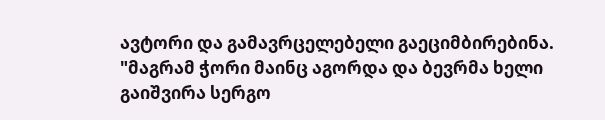ავტორი და გამავრცელებელი გაეციმბირებინა.
"მაგრამ ჭორი მაინც აგორდა და ბევრმა ხელი გაიშვირა სერგო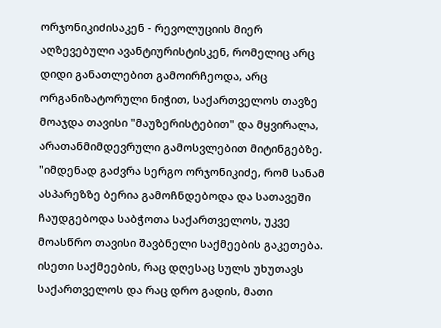ორჯონიკიძისაკენ - რევოლუციის მიერ აღზევებული ავანტიურისტისკენ, რომელიც არც დიდი განათლებით გამოირჩეოდა, არც ორგანიზატორული ნიჭით, საქართველოს თავზე მოაჯდა თავისი "მაუზერისტებით" და მყვირალა, არათანმიმდევრული გამოსვლებით მიტინგებზე.
"იმდენად გაძვრა სერგო ორჯონიკიძე, რომ სანამ ასპარეზზე ბერია გამოჩნდებოდა და სათავეში ჩაუდგებოდა საბჭოთა საქართველოს, უკვე მოასწრო თავისი შავბნელი საქმეების გაკეთება. ისეთი საქმეების, რაც დღესაც სულს უხუთავს საქართველოს და რაც დრო გადის, მათი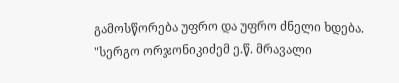გამოსწორება უფრო და უფრო ძნელი ხდება.
"სერგო ორჯონიკიძემ ე.წ. მრავალი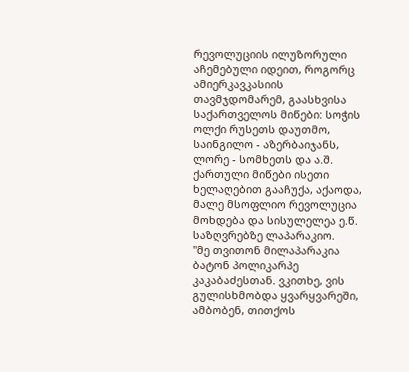რევოლუციის ილუზორული აჩემებული იდეით, როგორც ამიერკავკასიის თავმჯდომარემ, გაასხვისა საქართველოს მიწები: სოჭის ოლქი რუსეთს დაუთმო, საინგილო - აზერბაიჯანს, ლორე - სომხეთს და ა.შ. ქართული მიწები ისეთი ხელაღებით გააჩუქა, აქაოდა, მალე მსოფლიო რევოლუცია მოხდება და სისულელეა ე.წ. საზღვრებზე ლაპარაკიო.
"მე თვითონ მილაპარაკია ბატონ პოლიკარპე კაკაბაძესთან. ვკითხე, ვის გულისხმობდა ყვარყვარეში, ამბობენ, თითქოს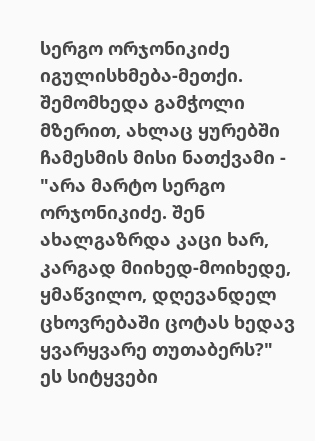სერგო ორჯონიკიძე იგულისხმება-მეთქი. შემომხედა გამჭოლი მზერით, ახლაც ყურებში ჩამესმის მისი ნათქვამი - "არა მარტო სერგო ორჯონიკიძე. შენ ახალგაზრდა კაცი ხარ, კარგად მიიხედ-მოიხედე, ყმაწვილო, დღევანდელ ცხოვრებაში ცოტას ხედავ ყვარყვარე თუთაბერს?" ეს სიტყვები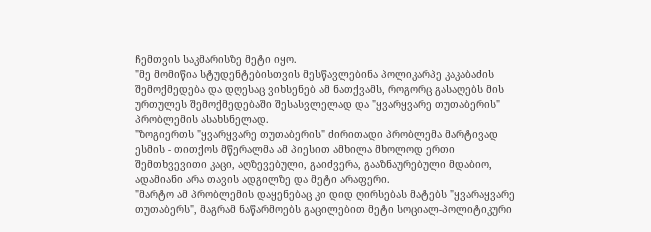ჩემთვის საკმარისზე მეტი იყო.
"მე მომიწია სტუდენტებისთვის მესწავლებინა პოლიკარპე კაკაბაძის შემოქმედება და დღესაც ვიხსენებ ამ ნათქვამს, როგორც გასაღებს მის ურთულეს შემოქმედებაში შესასვლელად და "ყვარყვარე თუთაბერის" პრობლემის ასახსნელად.
"ზოგიერთს "ყვარყვარე თუთაბერის" ძირითადი პრობლემა მარტივად ესმის - თითქოს მწერალმა ამ პიესით ამხილა მხოლოდ ერთი შემთხვევითი კაცი, აღზევებული, გაიძვერა, გააზნაურებული მდაბიო, ადამიანი არა თავის ადგილზე და მეტი არაფერი.
"მარტო ამ პრობლემის დაყენებაც კი დიდ ღირსებას მატებს "ყვარაყვარე თუთაბერს", მაგრამ ნაწარმოებს გაცილებით მეტი სოციალ-პოლიტიკური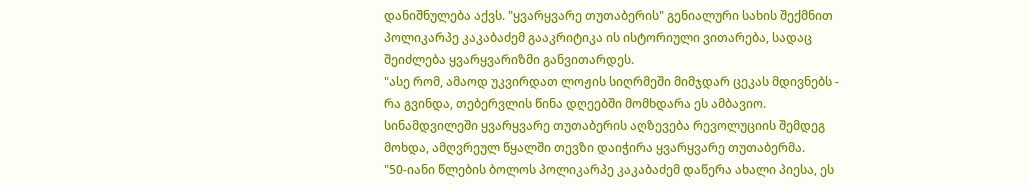დანიშნულება აქვს. "ყვარყვარე თუთაბერის" გენიალური სახის შექმნით პოლიკარპე კაკაბაძემ გააკრიტიკა ის ისტორიული ვითარება, სადაც შეიძლება ყვარყვარიზმი განვითარდეს.
"ასე რომ, ამაოდ უკვირდათ ლოჟის სიღრმეში მიმჯდარ ცეკას მდივნებს - რა გვინდა, თებერვლის წინა დღეებში მომხდარა ეს ამბავიო. სინამდვილეში ყვარყვარე თუთაბერის აღზევება რევოლუციის შემდეგ მოხდა, ამღვრეულ წყალში თევზი დაიჭირა ყვარყვარე თუთაბერმა.
"50-იანი წლების ბოლოს პოლიკარპე კაკაბაძემ დაწერა ახალი პიესა, ეს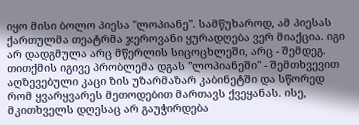იყო მისი ბოლო პიესა "ლოპიანე". სამწუხაროდ, ამ პიესას ქართულმა თეატრმა ჯეროვანი ყურადღება ვერ მიაქცია. იგი არ დადგმულა არც მწერლის სიცოცხლეში, არც - შემდეგ. თითქმის იგივე პრობლემა დგას "ლოპიანეში" - შემთხვევით აღზევებული კაცი ზის უზარმაზარ კაბინეტში და სწორედ რომ ყვარყვარეს მეთოდებით მართავს ქვეყანას. ისე, მკითხველს დღესაც არ გაუჭირდება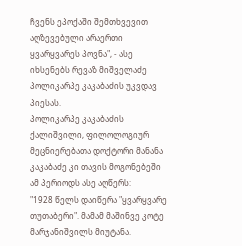ჩვენს ეპოქაში შემთხვევით აღზევებული არაერთი ყვარყვარეს პოვნა", - ასე იხსენებს რევაზ მიშველაძე პოლიკარპე კაკაბაძის უკვდავ პიესას.
პოლიკარპე კაკაბაძის ქალიშვილი, ფილოლოგიურ მეცნიერებათა დოქტორი მანანა კაკაბაძე კი თავის მოგონებეში ამ პერიოდს ასე აღწერს:
"1928 წელს დაიწერა "ყვარყვარე თუთაბერი". მამამ მაშინვე კოტე მარჯანიშვილს მიუტანა.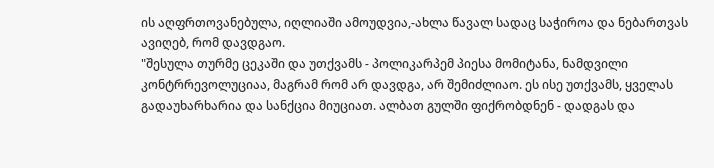ის აღფრთოვანებულა, იღლიაში ამოუდვია,-ახლა წავალ სადაც საჭიროა და ნებართვას ავიღებ, რომ დავდგაო.
"შესულა თურმე ცეკაში და უთქვამს - პოლიკარპემ პიესა მომიტანა, ნამდვილი კონტრრევოლუციაა, მაგრამ რომ არ დავდგა, არ შემიძლიაო. ეს ისე უთქვამს, ყველას გადაუხარხარია და სანქცია მიუციათ. ალბათ გულში ფიქრობდნენ - დადგას და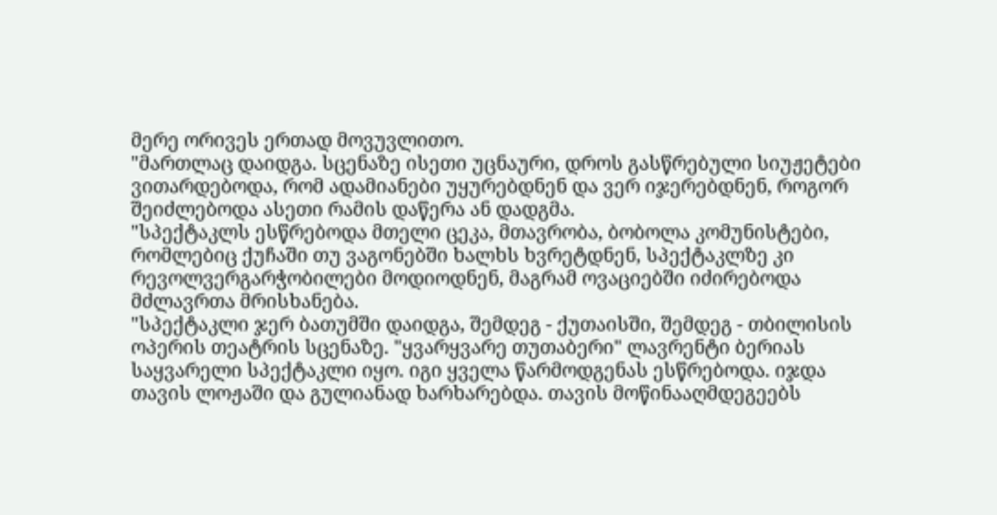მერე ორივეს ერთად მოვუვლითო.
"მართლაც დაიდგა. სცენაზე ისეთი უცნაური, დროს გასწრებული სიუჟეტები ვითარდებოდა, რომ ადამიანები უყურებდნენ და ვერ იჯერებდნენ, როგორ შეიძლებოდა ასეთი რამის დაწერა ან დადგმა.
"სპექტაკლს ესწრებოდა მთელი ცეკა, მთავრობა, ბობოლა კომუნისტები, რომლებიც ქუჩაში თუ ვაგონებში ხალხს ხვრეტდნენ, სპექტაკლზე კი რევოლვერგარჭობილები მოდიოდნენ, მაგრამ ოვაციებში იძირებოდა მძლავრთა მრისხანება.
"სპექტაკლი ჯერ ბათუმში დაიდგა, შემდეგ - ქუთაისში, შემდეგ - თბილისის ოპერის თეატრის სცენაზე. "ყვარყვარე თუთაბერი" ლავრენტი ბერიას საყვარელი სპექტაკლი იყო. იგი ყველა წარმოდგენას ესწრებოდა. იჯდა თავის ლოჟაში და გულიანად ხარხარებდა. თავის მოწინააღმდეგეებს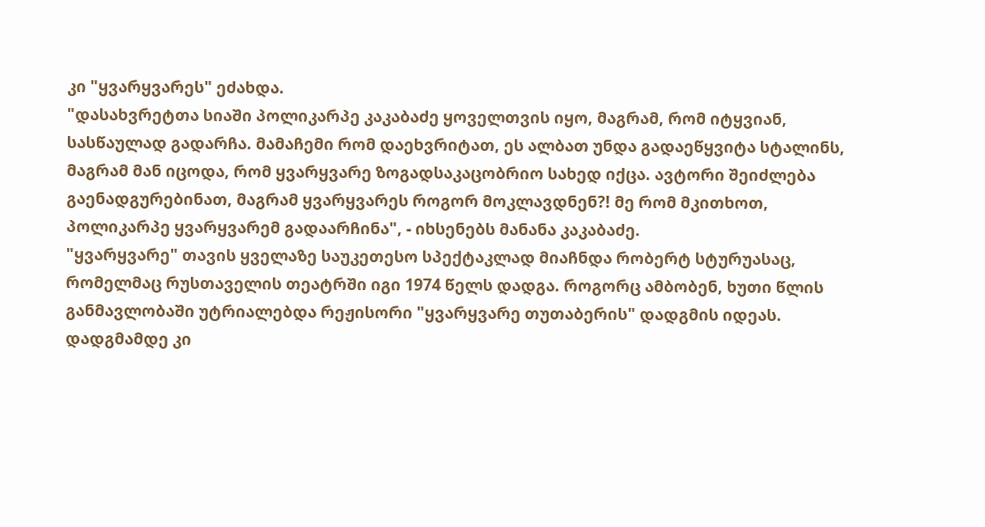კი "ყვარყვარეს" ეძახდა.
"დასახვრეტთა სიაში პოლიკარპე კაკაბაძე ყოველთვის იყო, მაგრამ, რომ იტყვიან, სასწაულად გადარჩა. მამაჩემი რომ დაეხვრიტათ, ეს ალბათ უნდა გადაეწყვიტა სტალინს, მაგრამ მან იცოდა, რომ ყვარყვარე ზოგადსაკაცობრიო სახედ იქცა. ავტორი შეიძლება გაენადგურებინათ, მაგრამ ყვარყვარეს როგორ მოკლავდნენ?! მე რომ მკითხოთ, პოლიკარპე ყვარყვარემ გადაარჩინა", - იხსენებს მანანა კაკაბაძე.
"ყვარყვარე" თავის ყველაზე საუკეთესო სპექტაკლად მიაჩნდა რობერტ სტურუასაც, რომელმაც რუსთაველის თეატრში იგი 1974 წელს დადგა. როგორც ამბობენ, ხუთი წლის განმავლობაში უტრიალებდა რეჟისორი "ყვარყვარე თუთაბერის" დადგმის იდეას. დადგმამდე კი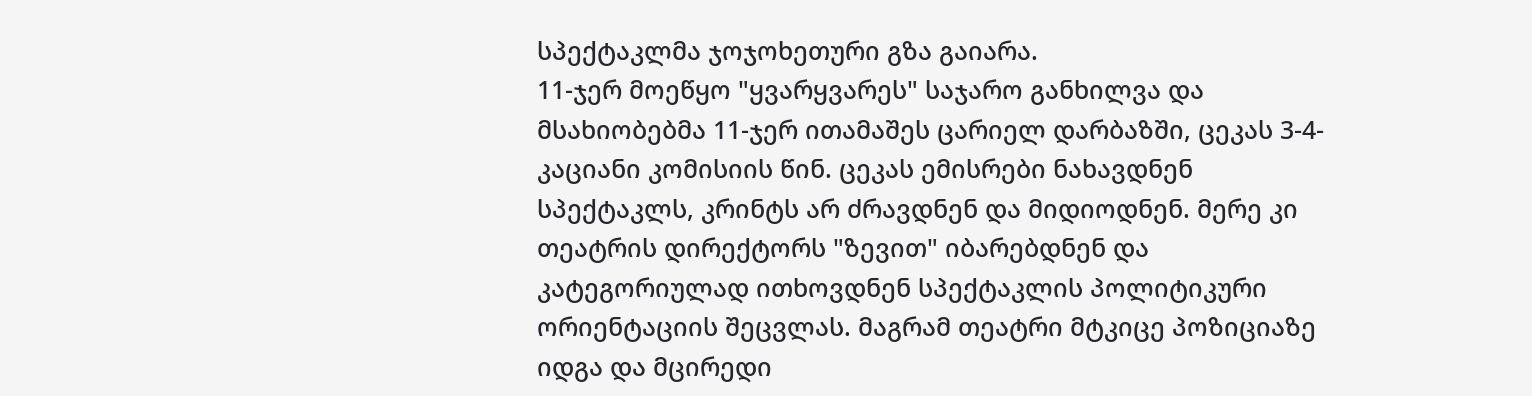სპექტაკლმა ჯოჯოხეთური გზა გაიარა.
11-ჯერ მოეწყო "ყვარყვარეს" საჯარო განხილვა და მსახიობებმა 11-ჯერ ითამაშეს ცარიელ დარბაზში, ცეკას 3-4-კაციანი კომისიის წინ. ცეკას ემისრები ნახავდნენ სპექტაკლს, კრინტს არ ძრავდნენ და მიდიოდნენ. მერე კი თეატრის დირექტორს "ზევით" იბარებდნენ და კატეგორიულად ითხოვდნენ სპექტაკლის პოლიტიკური ორიენტაციის შეცვლას. მაგრამ თეატრი მტკიცე პოზიციაზე იდგა და მცირედი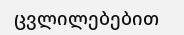ცვლილებებით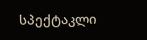სპექტაკლი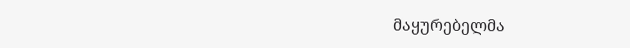მაყურებელმა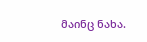მაინც ნახა.